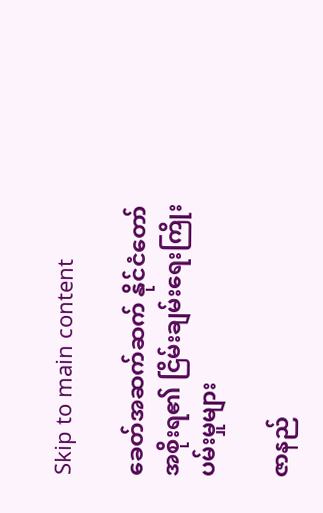Skip to main content

ခေတ်အဆက်ဆက် နိုင်ငံတော်အစိုးရ၏ ငြိမ်းချမ်းရေးကြိုးပမ်းမှုများ

ဇာနည်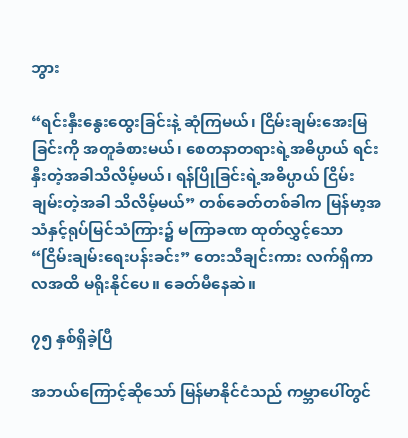ဘွား

“ရင်းနှီးနွေးထွေးခြင်းနဲ့ ဆုံကြမယ်၊ ငြိမ်းချမ်းအေးမြခြင်းကို အတူခံစားမယ်၊ စေတနာတရားရဲ့အဓိပ္ပာယ် ရင်းနှီးတဲ့အခါသိလိမ့်မယ်၊ ရန်ပြိုခြင်းရဲ့အဓိပ္ပာယ် ငြိမ်းချမ်းတဲ့အခါ သိလိမ့်မယ်” တစ်ခေတ်တစ်ခါက မြန်မာ့အသံနှင့်ရုပ်မြင်သံကြား၌ မကြာခဏ ထုတ်လွှင့်သော “ငြိမ်းချမ်းရေးပန်းခင်း” တေးသီချင်းကား လက်ရှိကာလအထိ မရိုးနိုင်ပေ။ ခေတ်မီနေဆဲ။

၇၅ နှစ်ရှိခဲ့ပြီ

အဘယ်ကြောင့်ဆိုသော် မြန်မာနိုင်ငံသည် ကမ္ဘာပေါ်တွင်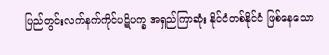ပြည်တွင်းလက်နက်ကိုင်ပဋိပက္ခ အရှည်ကြာဆုံး နိုင်ငံတစ်နိုင်ငံ ဖြစ်နေသော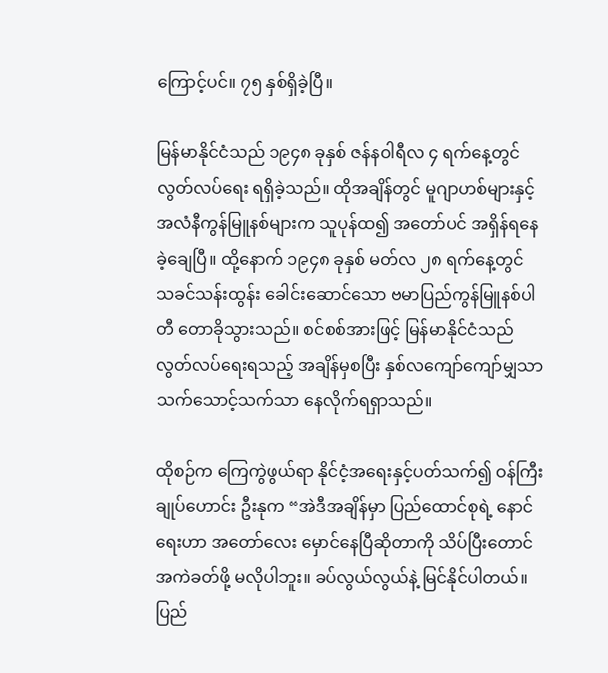ကြောင့်ပင်။ ၇၅ နှစ်ရှိခဲ့ပြီ။

မြန်မာနိုင်ငံသည် ၁၉၄၈ ခုနှစ် ဇန်နဝါရီလ ၄ ရက်နေ့တွင် လွတ်လပ်ရေး ရရှိခဲ့သည်။ ထိုအချိန်တွင် မူဂျာဟစ်များနှင့် အလံနီကွန်မြူနစ်များက သူပုန်ထ၍ အတော်ပင် အရှိန်ရနေခဲ့ချေပြီ။ ထို့နောက် ၁၉၄၈ ခုနှစ် မတ်လ ၂၈ ရက်နေ့တွင် သခင်သန်းထွန်း ခေါင်းဆောင်သော ဗမာပြည်ကွန်မြူနစ်ပါတီ တောခိုသွားသည်။ စင်စစ်အားဖြင့် မြန်မာနိုင်ငံသည် လွတ်လပ်ရေးရသည့် အချိန်မှစပြီး နှစ်လကျော်ကျော်မျှသာ သက်သောင့်သက်သာ နေလိုက်ရရှာသည်။

ထိုစဉ်က ကြေကွဲဖွယ်ရာ နိုင်ငံ့အရေးနှင့်ပတ်သက်၍ ဝန်ကြီးချုပ်ဟောင်း ဦးနုက “အဲဒီအချိန်မှာ ပြည်ထောင်စုရဲ့ နောင်ရေးဟာ အတော်လေး မှောင်နေပြီဆိုတာကို သိပ်ပြီးတောင် အကဲခတ်ဖို့ မလိုပါဘူး။ ခပ်လွယ်လွယ်နဲ့ မြင်နိုင်ပါတယ်။ ပြည်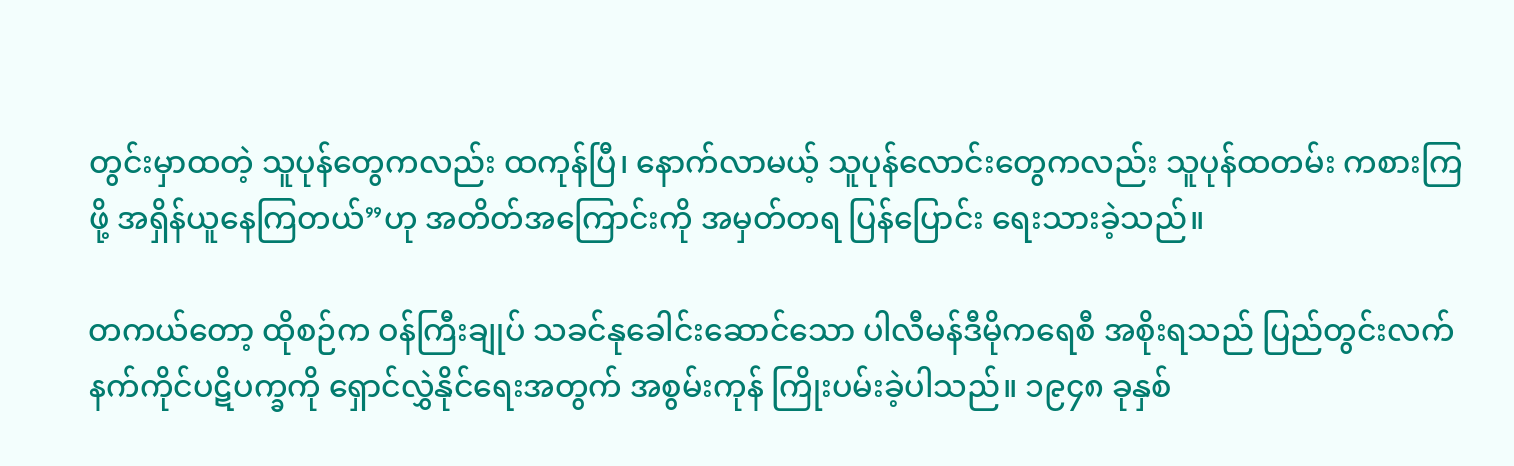တွင်းမှာထတဲ့ သူပုန်တွေကလည်း ထကုန်ပြီ၊ နောက်လာမယ့် သူပုန်လောင်းတွေကလည်း သူပုန်ထတမ်း ကစားကြဖို့ အရှိန်ယူနေကြတယ်”ဟု အတိတ်အကြောင်းကို အမှတ်တရ ပြန်ပြောင်း ရေးသားခဲ့သည်။

တကယ်တော့ ထိုစဉ်က ဝန်ကြီးချုပ် သခင်နုခေါင်းဆောင်သော ပါလီမန်ဒီမိုကရေစီ အစိုးရသည် ပြည်တွင်းလက်နက်ကိုင်ပဋိပက္ခကို ရှောင်လွှဲနိုင်ရေးအတွက် အစွမ်းကုန် ကြိုးပမ်းခဲ့ပါသည်။ ၁၉၄၈ ခုနှစ်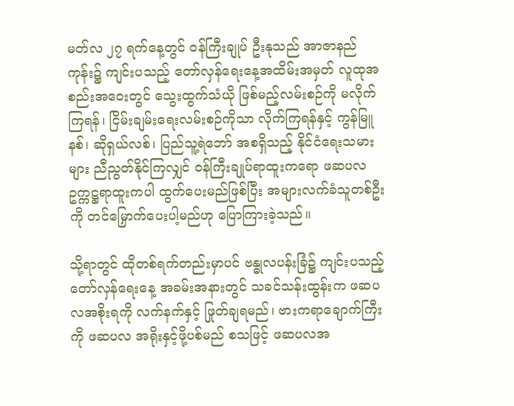မတ်လ ၂၇ ရက်နေ့တွင် ဝန်ကြီးချုပ် ဦးနုသည် အာဇာနည်ကုန်း၌ ကျင်းပသည့် တော်လှန်ရေးနေ့အထိမ်းအမှတ် လူထုအစည်းအဝေးတွင် သွေးထွက်သံယို ဖြစ်မည့်လမ်းစဉ်ကို မလိုက်ကြရန်၊ ငြိမ်းချမ်းရေးလမ်းစဉ်ကိုသာ လိုက်ကြရန်နှင့် ကွန်မြူနစ်၊ ဆိုရှယ်လစ်၊ ပြည်သူ့ရဲဘော် အစရှိသည့် နိုင်ငံရေးသမားများ ညီညွတ်နိုင်ကြလျှင် ဝန်ကြီးချုပ်ရာထူးကရော ဖဆပလဥက္ကဋ္ဌရာထူးကပါ ထွက်ပေးမည်ဖြစ်ပြီး အများလက်ခံသူတစ်ဦးကို တင်မြှောက်ပေးပါ့မည်ဟု ပြောကြားခဲ့သည်။

သို့ရာတွင် ထိုတစ်ရက်တည်းမှာပင် ဗန္ဓုလပန်းခြံ၌ ကျင်းပသည့် တော်လှန်ရေးနေ့ အခမ်းအနားတွင် သခင်သန်းထွန်းက ဖဆပလအစိုးရကို လက်နက်နှင့် ဖြုတ်ချရမည်၊ ဗားကရာချောက်ကြီးကို ဖဆပလ အရိုးနှင့်ဖို့ပစ်မည် စသဖြင့် ဖဆပလအ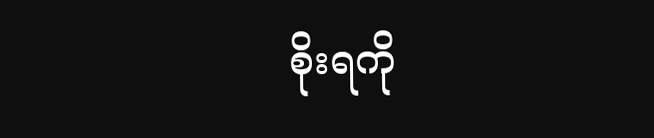စိုးရကို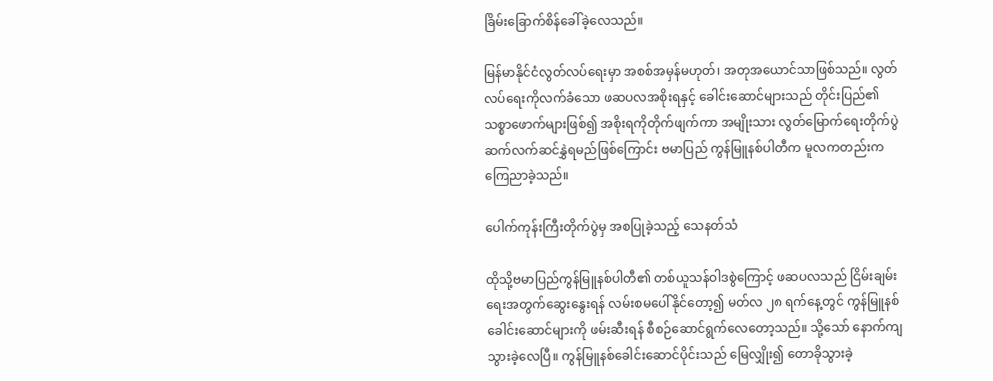ခြိမ်းခြောက်စိန်ခေါ်ခဲ့လေသည်။

မြန်မာနိုင်ငံလွတ်လပ်ရေးမှာ အစစ်အမှန်မဟုတ်၊ အတုအယောင်သာဖြစ်သည်။ လွတ်လပ်ရေးကိုလက်ခံသော ဖဆပလအစိုးရနှင့် ခေါင်းဆောင်များသည် တိုင်းပြည်၏ သစ္စာဖောက်များဖြစ်၍ အစိုးရကိုတိုက်ဖျက်ကာ အမျိုးသား လွတ်မြောက်ရေးတိုက်ပွဲ ဆက်လက်ဆင်နွှဲရမည်ဖြစ်ကြောင်း ဗမာပြည် ကွန်မြူနစ်ပါတီက မူလကတည်းက ကြေညာခဲ့သည်။

ပေါက်ကုန်းကြီးတိုက်ပွဲမှ အစပြုခဲ့သည့် သေနတ်သံ

ထိုသို့ဗမာပြည်ကွန်မြူနစ်ပါတီ၏ တစ်ယူသန်ဝါဒစွဲကြောင့် ဖဆပလသည် ငြိမ်းချမ်းရေးအတွက်ဆွေးနွေးရန် လမ်းစမပေါ်နိုင်တော့၍ မတ်လ ၂၈ ရက်နေ့တွင် ကွန်မြူနစ်ခေါင်းဆောင်များကို ဖမ်းဆီးရန် စီစဉ်ဆောင်ရွက်လေတော့သည်။ သို့သော် နောက်ကျသွားခဲ့လေပြီ။ ကွန်မြူနစ်ခေါင်းဆောင်ပိုင်းသည် မြေလျှိုး၍ တောခိုသွားခဲ့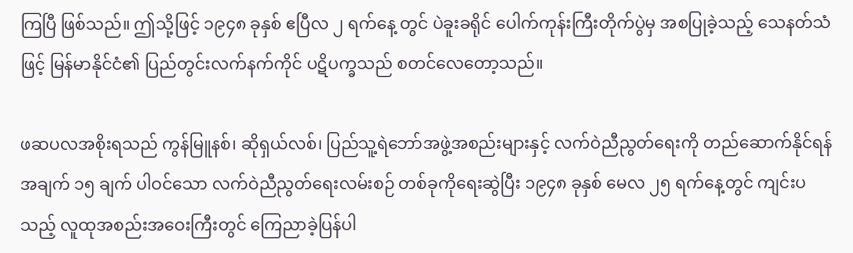ကြပြီ ဖြစ်သည်။ ဤသို့ဖြင့် ၁၉၄၈ ခုနှစ် ဧပြီလ ၂ ရက်နေ့ တွင် ပဲခူးခရိုင် ပေါက်ကုန်းကြီးတိုက်ပွဲမှ အစပြုခဲ့သည့် သေနတ်သံဖြင့် မြန်မာနိုင်ငံ၏ ပြည်တွင်းလက်နက်ကိုင် ပဋိပက္ခသည် စတင်လေတော့သည်။

ဖဆပလအစိုးရသည် ကွန်မြူနစ်၊ ဆိုရှယ်လစ်၊ ပြည်သူ့ရဲဘော်အဖွဲ့အစည်းများနှင့် လက်ဝဲညီညွတ်ရေးကို တည်ဆောက်နိုင်ရန် အချက် ၁၅ ချက် ပါဝင်သော လက်ဝဲညီညွတ်ရေးလမ်းစဉ် တစ်ခုကိုရေးဆွဲပြီး ၁၉၄၈ ခုနှစ် မေလ ၂၅ ရက်နေ့တွင် ကျင်းပသည့် လူထုအစည်းအဝေးကြီးတွင် ကြေညာခဲ့ပြန်ပါ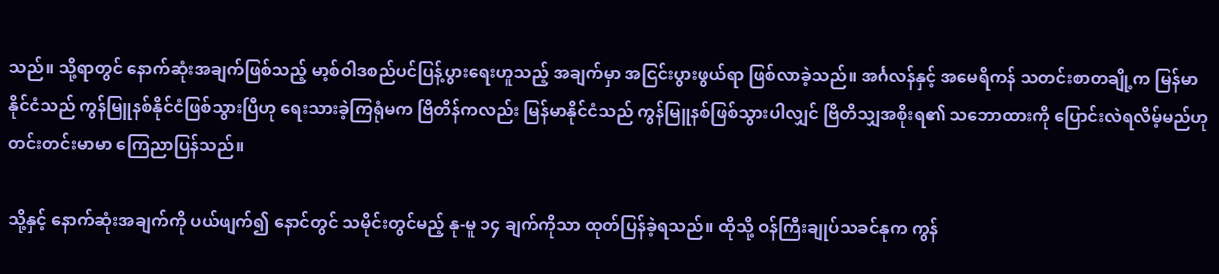သည်။ သို့ရာတွင် နောက်ဆုံးအချက်ဖြစ်သည့် မာ့စ်ဝါဒစည်ပင်ပြန့်ပွားရေးဟူသည့် အချက်မှာ အငြင်းပွားဖွယ်ရာ ဖြစ်လာခဲ့သည်။ အင်္ဂလန်နှင့် အမေရိကန် သတင်းစာတချို့က မြန်မာနိုင်ငံသည် ကွန်မြူနစ်နိုင်ငံဖြစ်သွားပြီဟု ရေးသားခဲ့ကြရုံမက ဗြိတိန်ကလည်း မြန်မာနိုင်ငံသည် ကွန်မြူနစ်ဖြစ်သွားပါလျှင် ဗြိတိသျှအစိုးရ၏ သဘောထားကို ပြောင်းလဲရလိမ့်မည်ဟု တင်းတင်းမာမာ ကြေညာပြန်သည်။

သို့နှင့် နောက်ဆုံးအချက်ကို ပယ်ဖျက်၍ နောင်တွင် သမိုင်းတွင်မည့် နု-မူ ၁၄ ချက်ကိုသာ ထုတ်ပြန်ခဲ့ရသည်။ ထိုသို့ ဝန်ကြီးချုပ်သခင်နုက ကွန်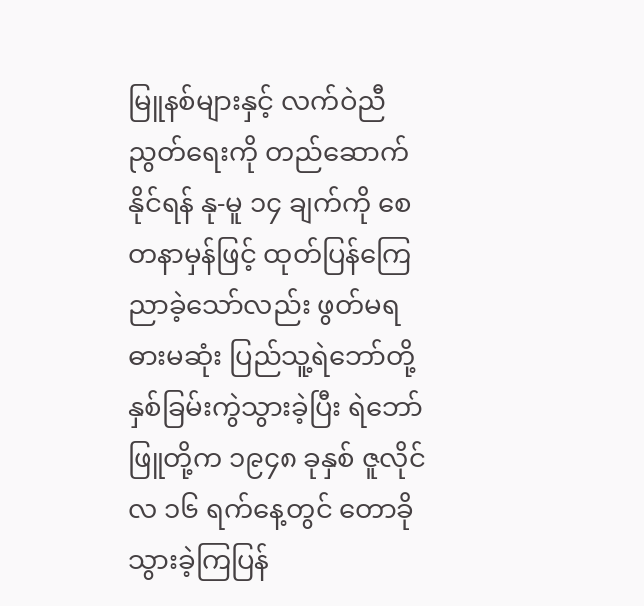မြူနစ်များနှင့် လက်ဝဲညီညွတ်ရေးကို တည်ဆောက်နိုင်ရန် နု-မူ ၁၄ ချက်ကို စေတနာမှန်ဖြင့် ထုတ်ပြန်ကြေညာခဲ့သော်လည်း ဖွတ်မရ ဓားမဆုံး ပြည်သူ့ရဲဘော်တို့ နှစ်ခြမ်းကွဲသွားခဲ့ပြီး ရဲဘော်ဖြူတို့က ၁၉၄၈ ခုနှစ် ဇူလိုင်လ ၁၆ ရက်နေ့တွင် တောခိုသွားခဲ့ကြပြန်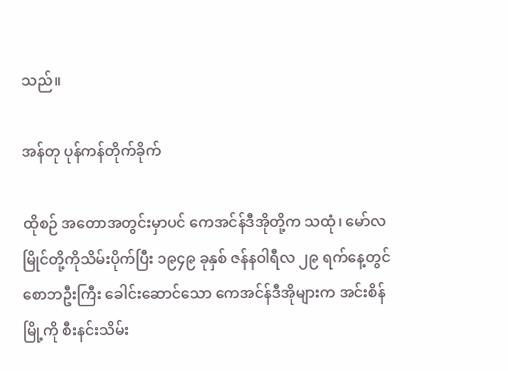သည်။

အန်တု ပုန်ကန်တိုက်ခိုက်

ထိုစဉ် အတောအတွင်းမှာပင် ကေအင်န်ဒီအိုတို့က သထုံ၊ မော်လမြိုင်တို့ကိုသိမ်းပိုက်ပြီး ၁၉၄၉ ခုနှစ် ဇန်နဝါရီလ ၂၉ ရက်နေ့တွင် စောဘဦးကြီး ခေါင်းဆောင်သော ကေအင်န်ဒီအိုများက အင်းစိန်မြို့ကို စီးနင်းသိမ်း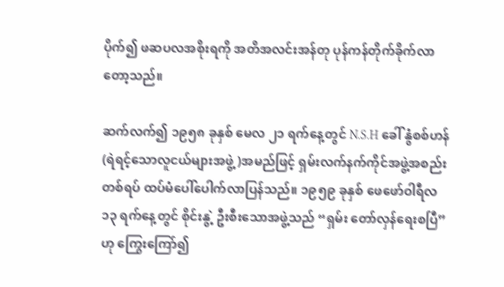ပိုက်၍ ဖဆပလအစိုးရကို အတိအလင်းအန်တု ပုန်ကန်တိုက်ခိုက်လာတော့သည်။

ဆက်လက်၍ ၁၉၅၈ ခုနှစ် မေလ ၂၁ ရက်နေ့တွင် N.S.H ခေါ် နွံစစ်ဟန် (ရဲရင့်သောလူငယ်များအဖွဲ့)အမည်ဖြင့် ရှမ်းလက်နက်ကိုင်အဖွဲ့အစည်းတစ်ရပ် ထပ်မံပေါ်ပေါက်လာပြန်သည်။ ၁၉၅၉ ခုနှစ် ဖေဖော်ဝါရီလ ၁၃ ရက်နေ့တွင် စိုင်းနွဲ့ ဦးစီးသောအဖွဲ့သည် “ရှမ်း တော်လှန်ရေးစပြီ”ဟု ကြွေးကြော်၍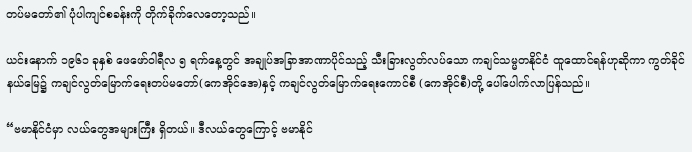တပ်မတော်၏ ပုံပါကျင်စခန်းကို တိုက်ခိုက်လေတော့သည်။

ယင်းနောက် ၁၉၆၁ ခုနှစ် ဖေဖော်ဝါရီလ ၅ ရက်နေ့တွင် အချုပ်အခြာအာဏာပိုင်သည့် သီးခြားလွတ်လပ်သော ကချင်သမ္မတနိုင်ငံ ထူထောင်ရန်ဟုဆိုကာ ကွတ်ခိုင်နယ်မြေ၌ ကချင်လွတ်မြောက်ရေးတပ်မတော်(ကေအိုင်အေ)နှင့် ကချင်လွတ်မြောက်ရေးကောင်စီ (ကေအိုင်စီ)တို့ ပေါ်ပေါက်လာပြန်သည်။

“ဗမာနိုင်ငံမှာ လယ်တွေအများကြီး ရှိတယ်။ ဒီလယ်တွေကြောင့် ဗမာနိုင်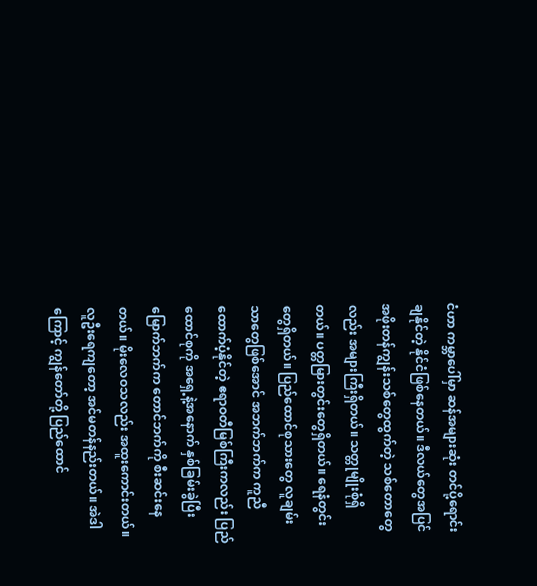ငံဟာ ကမ္ဘာပေါ်မှာ ဆန်အများဆုံး တင်ပို့ရောင်းချနိုင်တဲ့ နိုင်ငံဖြစ်နေတယ်။ ဒီလယ်တွေအပြင် အဖိုးတန်ကျွန်းသစ်တွေထွက်တဲ့ သစ်တောတွေလည်း အများကြီးရှိတယ်။ သတ္တုမျိုးစုံရှိတယ်။ ပတ္တမြားတွင်းတွေရှိတယ်။ ရေနံတွင်းတွေရှိတယ်။ ပြည်ထောင်စုသားတွေ လူချမ်းသာတွေဖြစ်အောင် အဘက်ဘက်က ကူညီထောက်ပံ့နိုင်တဲ့ ဧရာဝတီမြစ်ကြီးကလည်း ပြည်ထောင်စုကို အရှေ့နဲ့အနောက် နှစ်ခြမ်းခွဲပြီး မြောက်ဘက်က တောင်ဘက်ကို စီးဆင်းနေတယ်။ မိုးလေဝသလည်း အထူးကောင်းတယ်။ လူဦးရေကျတော့ အင်မတန်နည်းတယ်။ အဲဒါကြောင့် ကျွန်တော်တို့ ပြည်ထောင်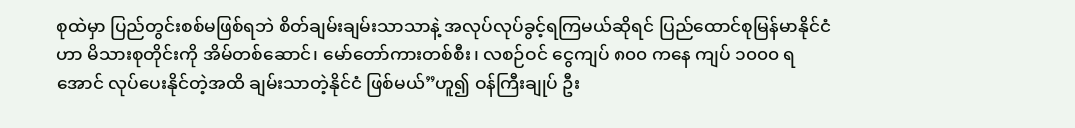စုထဲမှာ ပြည်တွင်းစစ်မဖြစ်ရဘဲ စိတ်ချမ်းချမ်းသာသာနဲ့ အလုပ်လုပ်ခွင့်ရကြမယ်ဆိုရင် ပြည်ထောင်စုမြန်မာနိုင်ငံဟာ မိသားစုတိုင်းကို အိမ်တစ်ဆောင်၊ မော်တော်ကားတစ်စီး၊ လစဉ်ဝင် ငွေကျပ် ၈၀၀ ကနေ ကျပ် ၁၀၀၀ ရအောင် လုပ်ပေးနိုင်တဲ့အထိ ချမ်းသာတဲ့နိုင်ငံ ဖြစ်မယ်”ဟူ၍ ဝန်ကြီးချုပ် ဦး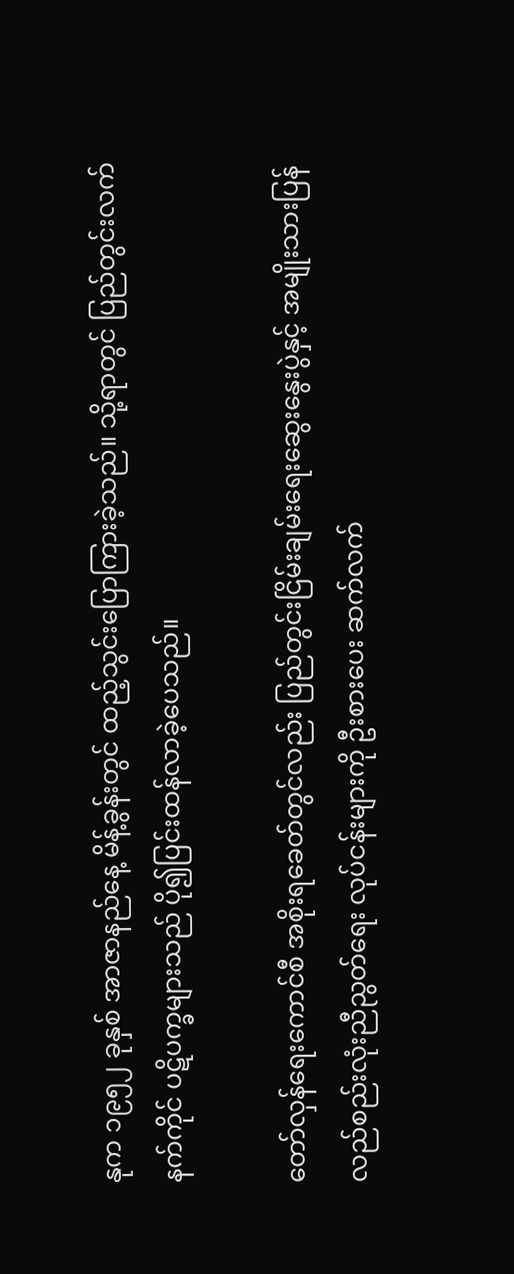နုက ၁၉၅၂ ခုနှစ် အာဇာနည်နေ့ မိန့်ခွန်းတွင် ထည့်သွင်းပြောကြားခဲ့သည်။ သို့ရာတွင် ပြည်တွင်းလက်နက်ကိုင် ပဋိပက္ခများသည် ပို၍ပြင်းထန်လာခဲ့ပေသည်။

တော်လှန်ရေးကောင်စီ အစိုးရခေတ်တွင်လည်း ပြည်တွင်းငြိမ်းချမ်းရေးဆွေးနွေးပွဲနှင့် အမျိုးသားပြန်လည်စည်းလုံးညီညွတ်ရေး လုပ်ငန်းများကို ဦးစားပေး ဆက်လက်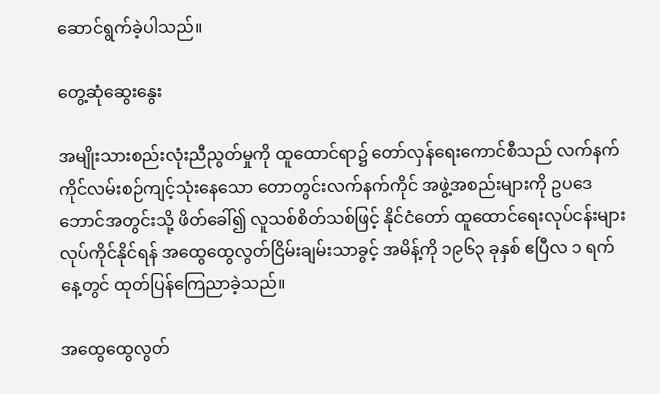ဆောင်ရွက်ခဲ့ပါသည်။

တွေ့ဆုံဆွေးနွေး

အမျိုးသားစည်းလုံးညီညွတ်မှုကို ထူထောင်ရာ၌ တော်လှန်ရေးကောင်စီသည် လက်နက်ကိုင်လမ်းစဉ်ကျင့်သုံးနေသော တောတွင်းလက်နက်ကိုင် အဖွဲ့အစည်းများကို ဥပဒေဘောင်အတွင်းသို့ ဖိတ်ခေါ်၍ လူသစ်စိတ်သစ်ဖြင့် နိုင်ငံတော် ထူထောင်ရေးလုပ်ငန်းများ လုပ်ကိုင်နိုင်ရန် အထွေထွေလွတ်ငြိမ်းချမ်းသာခွင့် အမိန့်ကို ၁၉၆၃ ခုနှစ် ဧပြီလ ၁ ရက်နေ့တွင် ထုတ်ပြန်ကြေညာခဲ့သည်။

အထွေထွေလွတ်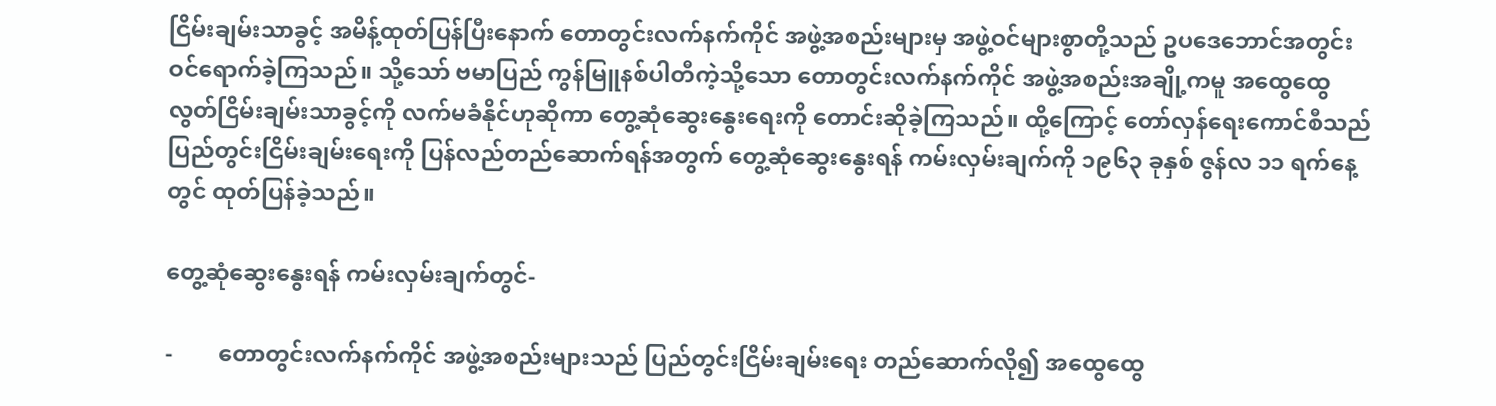ငြိမ်းချမ်းသာခွင့် အမိန့်ထုတ်ပြန်ပြီးနောက် တောတွင်းလက်နက်ကိုင် အဖွဲ့အစည်းများမှ အဖွဲ့ဝင်များစွာတို့သည် ဥပဒေဘောင်အတွင်း ဝင်ရောက်ခဲ့ကြသည်။ သို့သော် ဗမာပြည် ကွန်မြူနစ်ပါတီကဲ့သို့သော တောတွင်းလက်နက်ကိုင် အဖွဲ့အစည်းအချို့ကမူ အထွေထွေ လွတ်ငြိမ်းချမ်းသာခွင့်ကို လက်မခံနိုင်ဟုဆိုကာ တွေ့ဆုံဆွေးနွေးရေးကို တောင်းဆိုခဲ့ကြသည်။ ထို့ကြောင့် တော်လှန်ရေးကောင်စီသည် ပြည်တွင်းငြိမ်းချမ်းရေးကို ပြန်လည်တည်ဆောက်ရန်အတွက် တွေ့ဆုံဆွေးနွေးရန် ကမ်းလှမ်းချက်ကို ၁၉၆၃ ခုနှစ် ဇွန်လ ၁၁ ရက်နေ့တွင် ထုတ်ပြန်ခဲ့သည်။

တွေ့ဆုံဆွေးနွေးရန် ကမ်းလှမ်းချက်တွင်-

-        တောတွင်းလက်နက်ကိုင် အဖွဲ့အစည်းများသည် ပြည်တွင်းငြိမ်းချမ်းရေး တည်ဆောက်လို၍ အထွေထွေ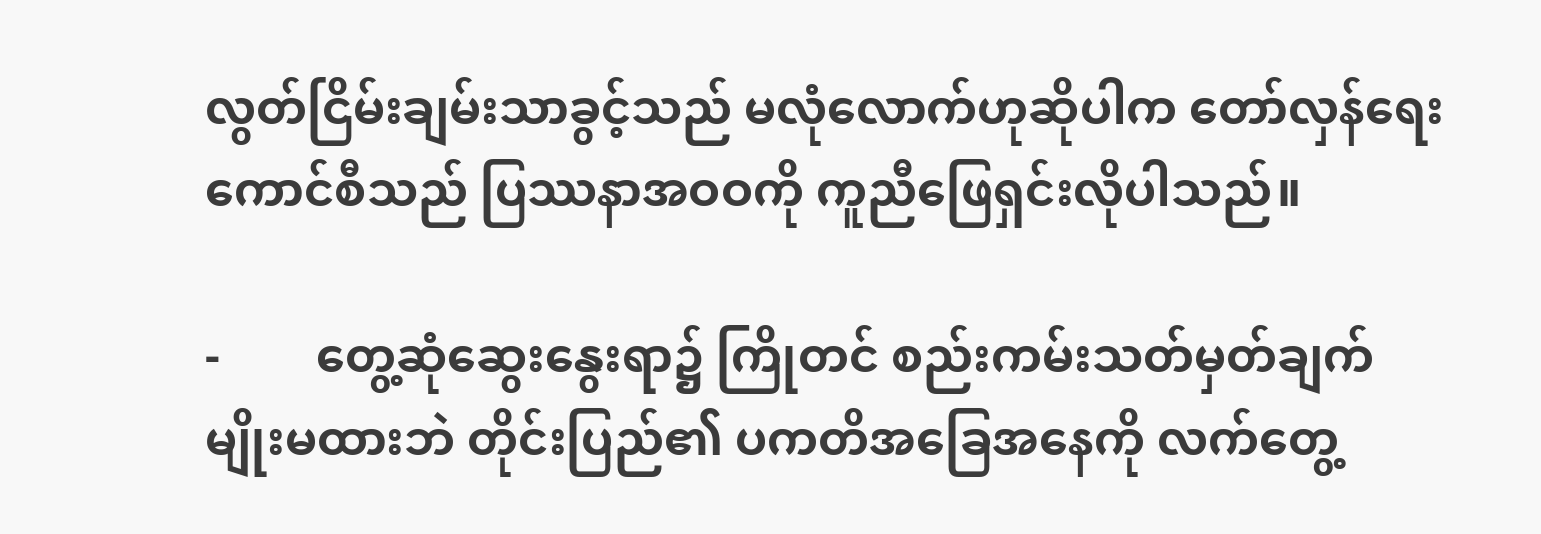လွတ်ငြိမ်းချမ်းသာခွင့်သည် မလုံလောက်ဟုဆိုပါက တော်လှန်ရေးကောင်စီသည် ပြဿနာအဝဝကို ကူညီဖြေရှင်းလိုပါသည်။

-        တွေ့ဆုံဆွေးနွေးရာ၌ ကြိုတင် စည်းကမ်းသတ်မှတ်ချက်မျိုးမထားဘဲ တိုင်းပြည်၏ ပကတိအခြေအနေကို လက်တွေ့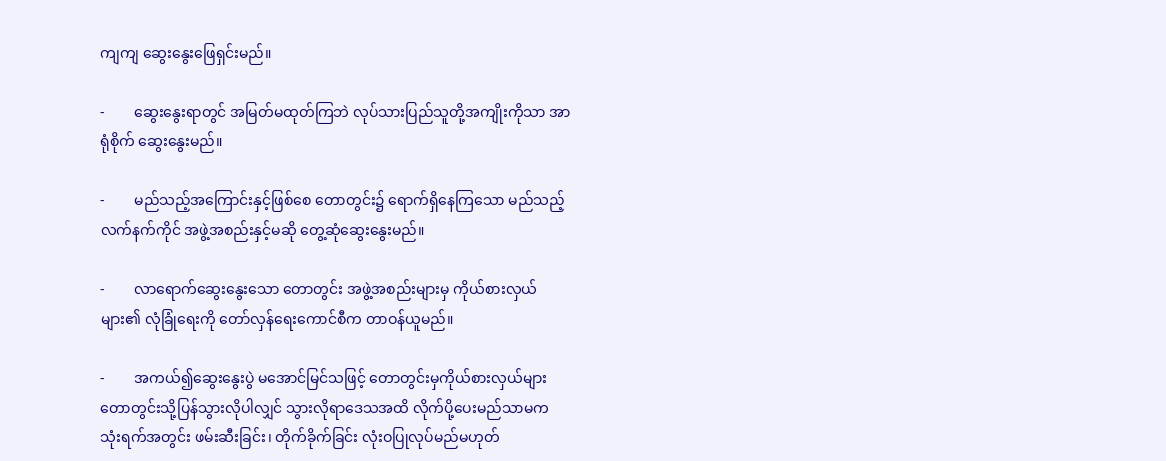ကျကျ ဆွေးနွေးဖြေရှင်းမည်။

-        ဆွေးနွေးရာတွင် အမြတ်မထုတ်ကြဘဲ လုပ်သားပြည်သူတို့အကျိုးကိုသာ အာရုံစိုက် ဆွေးနွေးမည်။

-        မည်သည့်အကြောင်းနှင့်ဖြစ်စေ တောတွင်း၌ ရောက်ရှိနေကြသော မည်သည့် လက်နက်ကိုင် အဖွဲ့အစည်းနှင့်မဆို တွေ့ဆုံဆွေးနွေးမည်။

-        လာရောက်ဆွေးနွေးသော တောတွင်း အဖွဲ့အစည်းများမှ ကိုယ်စားလှယ်များ၏ လုံခြုံရေးကို တော်လှန်ရေးကောင်စီက တာဝန်ယူမည်။

-        အကယ်၍ဆွေးနွေးပွဲ မအောင်မြင်သဖြင့် တောတွင်းမှကိုယ်စားလှယ်များ တောတွင်းသို့ပြန်သွားလိုပါလျှင် သွားလိုရာဒေသအထိ လိုက်ပို့ပေးမည်သာမက သုံးရက်အတွင်း ဖမ်းဆီးခြင်း၊ တိုက်ခိုက်ခြင်း လုံးဝပြုလုပ်မည်မဟုတ်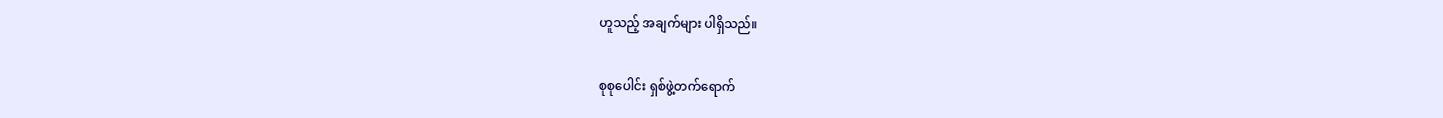ဟူသည့် အချက်များ ပါရှိသည်။

စုစုပေါင်း ရှစ်ဖွဲ့တက်ရောက်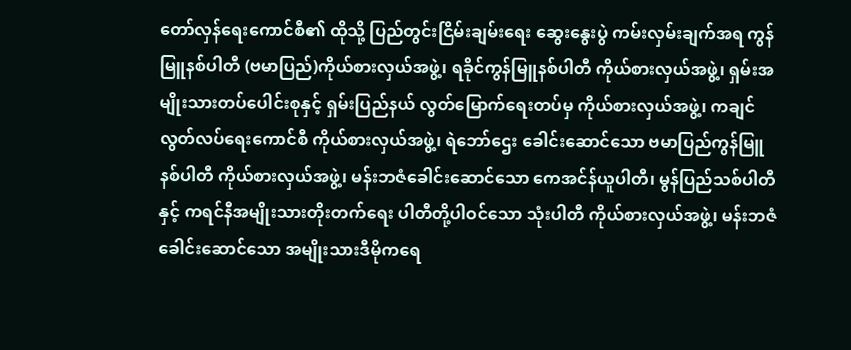တော်လှန်ရေးကောင်စီ၏ ထိုသို့ ပြည်တွင်းငြိမ်းချမ်းရေး ဆွေးနွေးပွဲ ကမ်းလှမ်းချက်အရ ကွန်မြူနစ်ပါတီ (ဗမာပြည်)ကိုယ်စားလှယ်အဖွဲ့၊ ရခိုင်ကွန်မြူနစ်ပါတီ ကိုယ်စားလှယ်အဖွဲ့၊ ရှမ်းအမျိုးသားတပ်ပေါင်းစုနှင့် ရှမ်းပြည်နယ် လွတ်မြောက်ရေးတပ်မှ ကိုယ်စားလှယ်အဖွဲ့၊ ကချင်လွတ်လပ်ရေးကောင်စီ ကိုယ်စားလှယ်အဖွဲ့၊ ရဲဘော်ဌေး ခေါင်းဆောင်သော ဗမာပြည်ကွန်မြူနစ်ပါတီ ကိုယ်စားလှယ်အဖွဲ့၊ မန်းဘဇံခေါင်းဆောင်သော ကေအင်န်ယူပါတီ၊ မွန်ပြည်သစ်ပါတီနှင့် ကရင်နီအမျိုးသားတိုးတက်ရေး ပါတီတို့ပါဝင်သော သုံးပါတီ ကိုယ်စားလှယ်အဖွဲ့၊ မန်းဘဇံခေါင်းဆောင်သော အမျိုးသားဒီမိုကရေ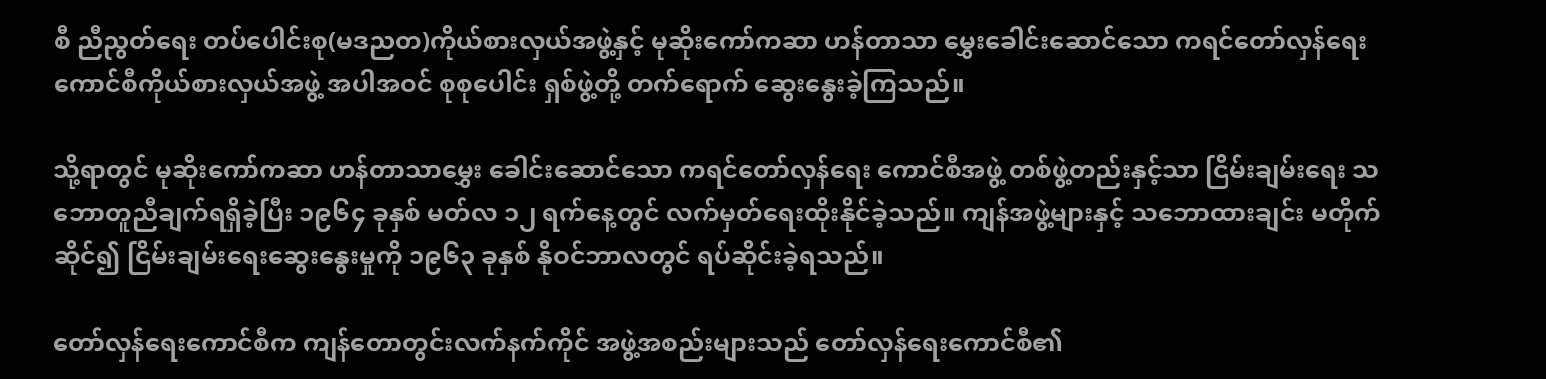စီ ညီညွတ်ရေး တပ်ပေါင်းစု(မဒညတ)ကိုယ်စားလှယ်အဖွဲ့နှင့် မုဆိုးကော်ကဆာ ဟန်တာသာ မွှေးခေါင်းဆောင်သော ကရင်တော်လှန်ရေးကောင်စီကိုယ်စားလှယ်အဖွဲ့ အပါအဝင် စုစုပေါင်း ရှစ်ဖွဲ့တို့ တက်ရောက် ဆွေးနွေးခဲ့ကြသည်။

သို့ရာတွင် မုဆိုးကော်ကဆာ ဟန်တာသာမွှေး ခေါင်းဆောင်သော ကရင်တော်လှန်ရေး ကောင်စီအဖွဲ့ တစ်ဖွဲ့တည်းနှင့်သာ ငြိမ်းချမ်းရေး သဘောတူညီချက်ရရှိခဲ့ပြီး ၁၉၆၄ ခုနှစ် မတ်လ ၁၂ ရက်နေ့တွင် လက်မှတ်ရေးထိုးနိုင်ခဲ့သည်။ ကျန်အဖွဲ့များနှင့် သဘောထားချင်း မတိုက်ဆိုင်၍ ငြိမ်းချမ်းရေးဆွေးနွေးမှုကို ၁၉၆၃ ခုနှစ် နိုဝင်ဘာလတွင် ရပ်ဆိုင်းခဲ့ရသည်။

တော်လှန်ရေးကောင်စီက ကျန်တောတွင်းလက်နက်ကိုင် အဖွဲ့အစည်းများသည် တော်လှန်ရေးကောင်စီ၏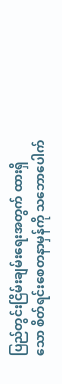ပြည်တွင်းငြိမ်းချမ်းရေးအတွက် ထားရှိသော စိတ်ရင်းစေတနာမှန်ကို သဘောပေါက်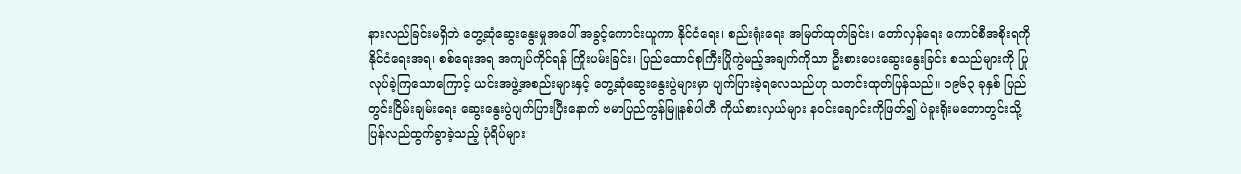နားလည်ခြင်းမရှိဘဲ တွေ့ဆုံဆွေးနွေးမှုအပေါ် အခွင့်ကောင်းယူကာ နိုင်ငံရေး၊ စည်းရုံးရေး အမြတ်ထုတ်ခြင်း၊ တော်လှန်ရေး ကောင်စီအစိုးရကို နိုင်ငံရေးအရ၊ စစ်ရေးအရ အကျပ်ကိုင်ရန် ကြိုးပမ်းခြင်း၊ ပြည်ထောင်စုကြီးပြိုကွဲမည့်အချက်ကိုသာ ဦးစားပေးဆွေးနွေးခြင်း စသည်များကို ပြုလုပ်ခဲ့ကြသောကြောင့် ယင်းအဖွဲ့အစည်းများနှင့် တွေ့ဆုံဆွေးနွေးပွဲများမှာ ပျက်ပြားခဲ့ရလေသည်ဟု သတင်းထုတ်ပြန်သည်။ ၁၉၆၃ ခုနှစ် ပြည်တွင်းငြိမ်းချမ်းရေး ဆွေးနွေးပွဲပျက်ပြားပြီးနောက် ဗမာပြည်ကွန်မြူနစ်ပါတီ ကိုယ်စားလှယ်များ နဝင်းချောင်းကိုဖြတ်၍ ပဲခူးရိုးမတောတွင်းသို့ ပြန်လည်ထွက်ခွာခဲ့သည့် ပုံရိပ်များ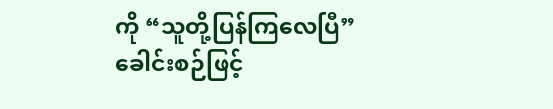ကို “သူတို့ပြန်ကြလေပြီ” ခေါင်းစဉ်ဖြင့်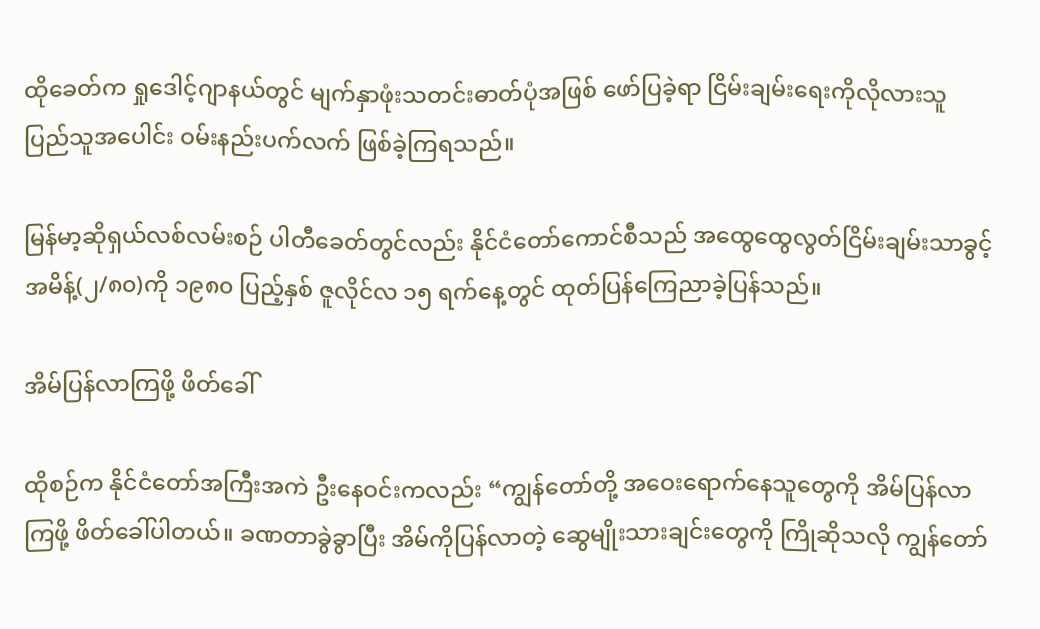ထိုခေတ်က ရှုဒေါင့်ဂျာနယ်တွင် မျက်နှာဖုံးသတင်းဓာတ်ပုံအဖြစ် ဖော်ပြခဲ့ရာ ငြိမ်းချမ်းရေးကိုလိုလားသူ ပြည်သူအပေါင်း ဝမ်းနည်းပက်လက် ဖြစ်ခဲ့ကြရသည်။

မြန်မာ့ဆိုရှယ်လစ်လမ်းစဉ် ပါတီခေတ်တွင်လည်း နိုင်ငံတော်ကောင်စီသည် အထွေထွေလွတ်ငြိမ်းချမ်းသာခွင့် အမိန့်(၂/၈၀)ကို ၁၉၈၀ ပြည့်နှစ် ဇူလိုင်လ ၁၅ ရက်နေ့တွင် ထုတ်ပြန်ကြေညာခဲ့ပြန်သည်။

အိမ်ပြန်လာကြဖို့ ဖိတ်ခေါ်

ထိုစဉ်က နိုင်ငံတော်အကြီးအကဲ ဦးနေဝင်းကလည်း “ကျွန်တော်တို့ အဝေးရောက်နေသူတွေကို အိမ်ပြန်လာကြဖို့ ဖိတ်ခေါ်ပါတယ်။ ခဏတာခွဲခွာပြီး အိမ်ကိုပြန်လာတဲ့ ဆွေမျိုးသားချင်းတွေကို ကြိုဆိုသလို ကျွန်တော်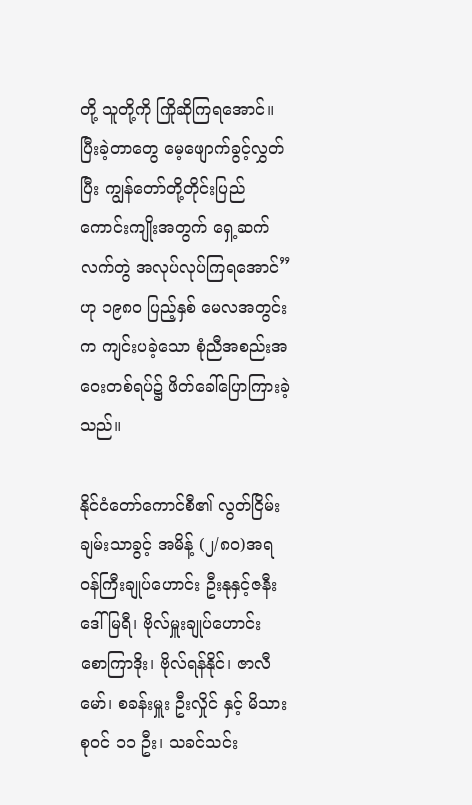တို့ သူတို့ကို ကြိုဆိုကြရအောင်။ ပြီးခဲ့တာတွေ မေ့ဖျောက်ခွင့်လွှတ်ပြီး ကျွန်တော်တို့တိုင်းပြည် ကောင်းကျိုးအတွက် ရှေ့ဆက်လက်တွဲ အလုပ်လုပ်ကြရအောင်”ဟု ၁၉၈၀ ပြည့်နှစ် မေလအတွင်းက ကျင်းပခဲ့သော စုံညီအစည်းအဝေးတစ်ရပ်၌ ဖိတ်ခေါ်ပြောကြားခဲ့သည်။

နိုင်ငံတော်ကောင်စီ၏ လွတ်ငြိမ်းချမ်းသာခွင့် အမိန့် (၂/၈၀)အရ ဝန်ကြီးချုပ်ဟောင်း ဦးနုနှင့်ဇနီး ဒေါ်မြရီ၊ ဗိုလ်မှူးချုပ်ဟောင်း စောကြာဒိုး၊ ဗိုလ်ရန်နိုင်၊ ဇာလီမော်၊ စခန်းမှူး ဦးလှိုင် နှင့် မိသားစုဝင် ၁၁ ဦး၊ သခင်သင်း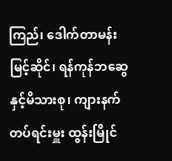ကြည်၊ ဒေါက်တာမန်းမြင့်ဆိုင်၊ ရန်ကုန်ဘဆွေ နှင့်မိသားစု၊ ကျားနက်တပ်ရင်းမှူး ထွန်းမြိုင်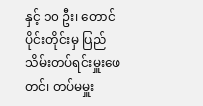နှင့် ၁၀ ဦး၊ တောင်ပိုင်းတိုင်းမှ ပြည်သိမ်းတပ်ရင်းမှူးဖေတင်၊ တပ်မမှူး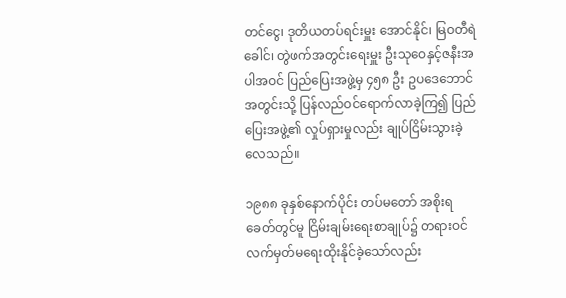တင်ငွေ၊ ဒုတိယတပ်ရင်းမှူး အောင်နိုင်၊ မြဝတီရဲခေါင်၊ တွဲဖက်အတွင်းရေးမှူး ဦးသုဝေနှင့်ဇနီးအပါအဝင် ပြည်ပြေးအဖွဲ့မှ ၄၅၈ ဦး ဥပဒေဘောင်အတွင်းသို့ ပြန်လည်ဝင်ရောက်လာခဲ့ကြ၍ ပြည်ပြေးအဖွဲ့၏ လှုပ်ရှားမှုလည်း ချုပ်ငြိမ်းသွားခဲ့လေသည်။

၁၉၈၈ ခုနှစ်နောက်ပိုင်း တပ်မတော် အစိုးရခေတ်တွင်မူ ငြိမ်းချမ်းရေးစာချုပ်၌ တရားဝင် လက်မှတ်မရေးထိုးနိုင်ခဲ့သော်လည်း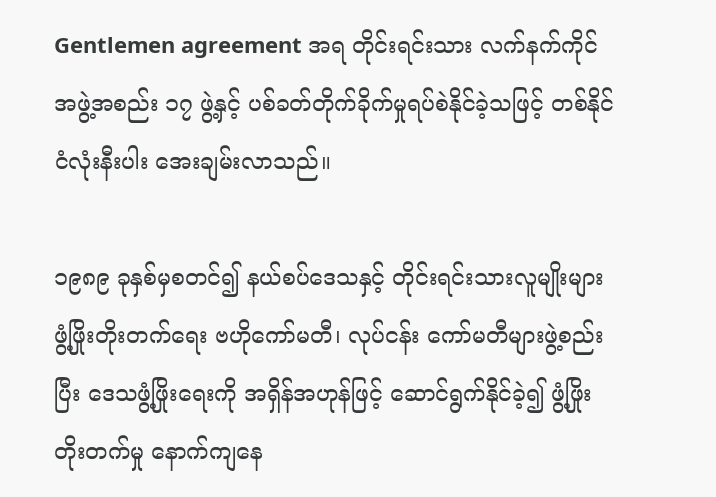Gentlemen agreement အရ တိုင်းရင်းသား လက်နက်ကိုင်အဖွဲ့အစည်း ၁၇ ဖွဲ့နှင့် ပစ်ခတ်တိုက်ခိုက်မှုရပ်စဲနိုင်ခဲ့သဖြင့် တစ်နိုင်ငံလုံးနီးပါး အေးချမ်းလာသည်။

၁၉၈၉ ခုနှစ်မှစတင်၍ နယ်စပ်ဒေသနှင့် တိုင်းရင်းသားလူမျိုးများ ဖွံ့ဖြိုးတိုးတက်ရေး ဗဟိုကော်မတီ၊ လုပ်ငန်း ကော်မတီများဖွဲ့စည်းပြီး ဒေသဖွံ့ဖြိုးရေးကို အရှိန်အဟုန်ဖြင့် ဆောင်ရွက်နိုင်ခဲ့၍ ဖွံ့ဖြိုးတိုးတက်မှု နောက်ကျနေ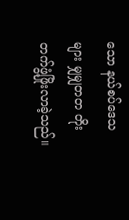သော နယ်စပ်ဒေသများ မျှမျှတတ တိုးတက်ဖွံ့ဖြိုးလာခဲ့သည်။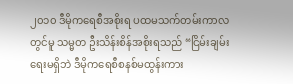၂၀၁၀ ဒီမိုကရေစီအစိုးရ ပထမသက်တမ်းကာလတွင်မူ သမ္မတ ဦးသိန်းစိန်အစိုးရသည် “ငြိမ်းချမ်းရေးမရှိဘဲ ဒီမိုကရေစီစနစ်မထွန်းကား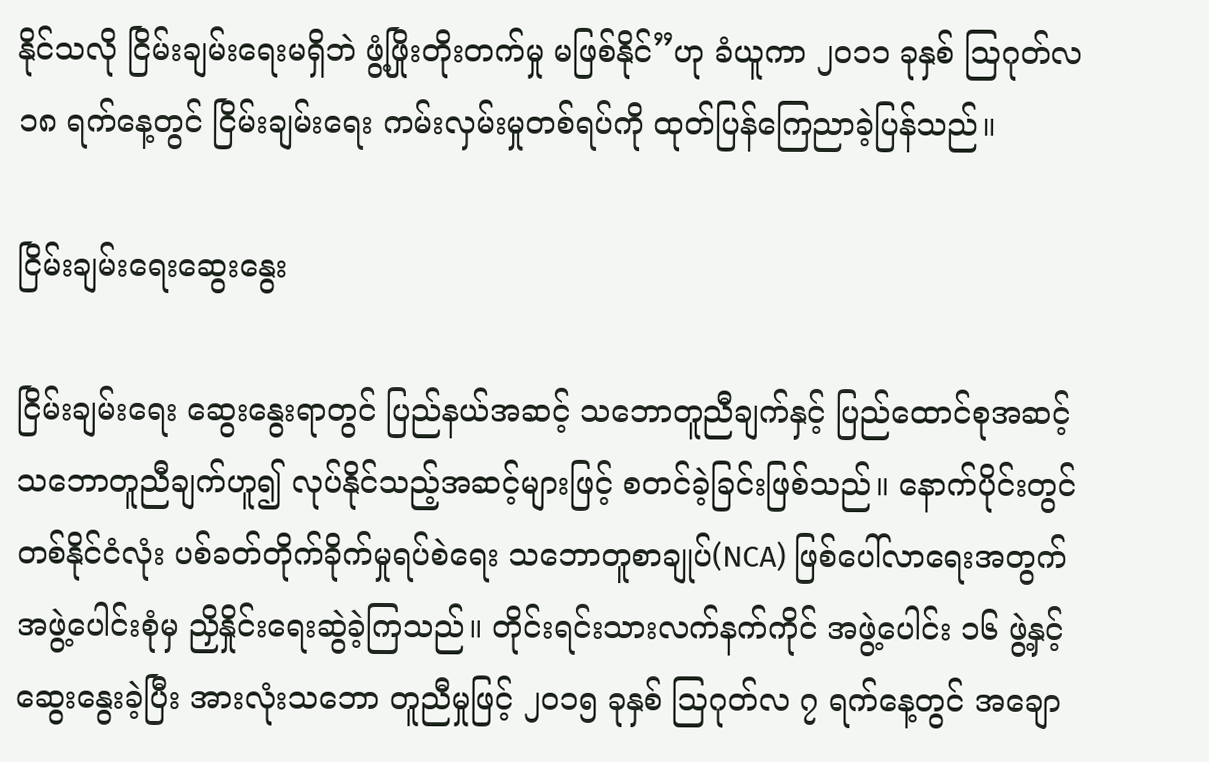နိုင်သလို ငြိမ်းချမ်းရေးမရှိဘဲ ဖွံ့ဖြိုးတိုးတက်မှု မဖြစ်နိုင်”ဟု ခံယူကာ ၂၀၁၁ ခုနှစ် ဩဂုတ်လ ၁၈ ရက်နေ့တွင် ငြိမ်းချမ်းရေး ကမ်းလှမ်းမှုတစ်ရပ်ကို ထုတ်ပြန်ကြေညာခဲ့ပြန်သည်။

ငြိမ်းချမ်းရေးဆွေးနွေး

ငြိမ်းချမ်းရေး ဆွေးနွေးရာတွင် ပြည်နယ်အဆင့် သဘောတူညီချက်နှင့် ပြည်ထောင်စုအဆင့် သဘောတူညီချက်ဟူ၍ လုပ်နိုင်သည့်အဆင့်များဖြင့် စတင်ခဲ့ခြင်းဖြစ်သည်။ နောက်ပိုင်းတွင် တစ်နိုင်ငံလုံး ပစ်ခတ်တိုက်ခိုက်မှုရပ်စဲရေး သဘောတူစာချုပ်(NCA) ဖြစ်ပေါ်လာရေးအတွက် အဖွဲ့ပေါင်းစုံမှ ညှိနှိုင်းရေးဆွဲခဲ့ကြသည်။ တိုင်းရင်းသားလက်နက်ကိုင် အဖွဲ့ပေါင်း ၁၆ ဖွဲ့နှင့်ဆွေးနွေးခဲ့ပြီး အားလုံးသဘော တူညီမှုဖြင့် ၂၀၁၅ ခုနှစ် ဩဂုတ်လ ၇ ရက်နေ့တွင် အချော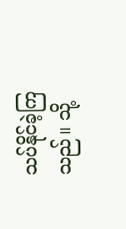သပ်နိုင်ခဲ့ကြသည်။ သို့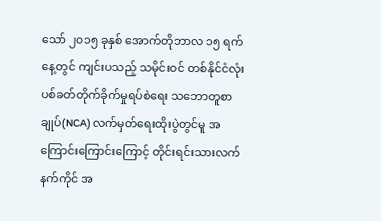သော် ၂၀၁၅ ခုနှစ် အောက်တိုဘာလ ၁၅ ရက်နေ့တွင် ကျင်းပသည့် သမိုင်းဝင် တစ်နိုင်ငံလုံး ပစ်ခတ်တိုက်ခိုက်မှုရပ်စဲရေး သဘောတူစာချုပ်(NCA) လက်မှတ်ရေးထိုးပွဲတွင်မူ အကြောင်းကြောင်းကြောင့် တိုင်းရင်းသားလက်နက်ကိုင် အ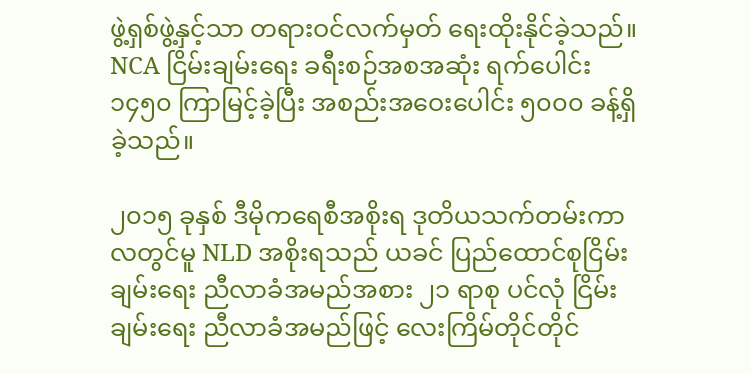ဖွဲ့ရှစ်ဖွဲ့နှင့်သာ တရားဝင်လက်မှတ် ရေးထိုးနိုင်ခဲ့သည်။ NCA ငြိမ်းချမ်းရေး ခရီးစဉ်အစအဆုံး ရက်ပေါင်း ၁၄၅၀ ကြာမြင့်ခဲ့ပြီး အစည်းအဝေးပေါင်း ၅၀၀၀ ခန့်ရှိခဲ့သည်။

၂၀၁၅ ခုနှစ် ဒီမိုကရေစီအစိုးရ ဒုတိယသက်တမ်းကာလတွင်မူ NLD အစိုးရသည် ယခင် ပြည်ထောင်စုငြိမ်းချမ်းရေး ညီလာခံအမည်အစား ၂၁ ရာစု ပင်လုံ ငြိမ်းချမ်းရေး ညီလာခံအမည်ဖြင့် လေးကြိမ်တိုင်တိုင်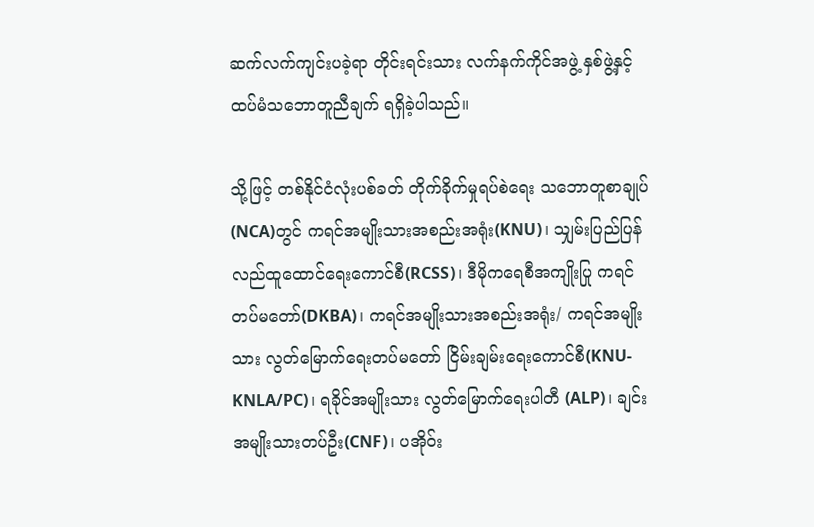ဆက်လက်ကျင်းပခဲ့ရာ တိုင်းရင်းသား လက်နက်ကိုင်အဖွဲ့ နှစ်ဖွဲ့နှင့် ထပ်မံသဘောတူညီချက် ရရှိခဲ့ပါသည်။

သို့ဖြင့် တစ်နိုင်ငံလုံးပစ်ခတ် တိုက်ခိုက်မှုရပ်စဲရေး သဘောတူစာချုပ် (NCA)တွင် ကရင်အမျိုးသားအစည်းအရုံး(KNU)၊ သျှမ်းပြည်ပြန်လည်ထူထောင်ရေးကောင်စီ(RCSS)၊ ဒီမိုကရေစီအကျိုးပြု ကရင်တပ်မတော်(DKBA)၊ ကရင်အမျိုးသားအစည်းအရုံး/ ကရင်အမျိုးသား လွတ်မြောက်ရေးတပ်မတော် ငြိမ်းချမ်းရေးကောင်စီ(KNU-KNLA/PC)၊ ရခိုင်အမျိုးသား လွတ်မြောက်ရေးပါတီ (ALP)၊ ချင်းအမျိုးသားတပ်ဦး(CNF)၊ ပအိုဝ်း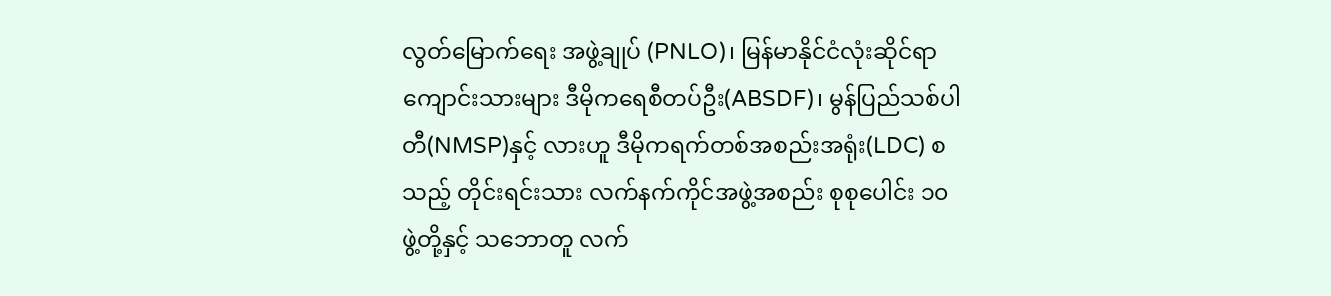လွတ်မြောက်ရေး အဖွဲ့ချုပ် (PNLO)၊ မြန်မာနိုင်ငံလုံးဆိုင်ရာ ကျောင်းသားများ ဒီမိုကရေစီတပ်ဦး(ABSDF)၊ မွန်ပြည်သစ်ပါတီ(NMSP)နှင့် လားဟူ ဒီမိုကရက်တစ်အစည်းအရုံး(LDC) စသည့် တိုင်းရင်းသား လက်နက်ကိုင်အဖွဲ့အစည်း စုစုပေါင်း ၁၀ ဖွဲ့တို့နှင့် သဘောတူ လက်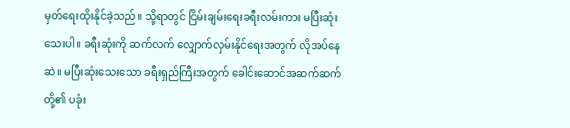မှတ်ရေးထိုးနိုင်ခဲ့သည်။ သို့ရာတွင် ငြိမ်းချမ်းရေးခရီးလမ်းကား မပြီးဆုံးသေးပါ။ ခရီးဆုံးကို ဆက်လက် လျှောက်လှမ်းနိုင်ရေးအတွက် လိုအပ်နေဆဲ။ မပြီးဆုံးသေးသော ခရီးရှည်ကြီးအတွက် ခေါင်းဆောင်အဆက်ဆက်တို့၏ ပခုံး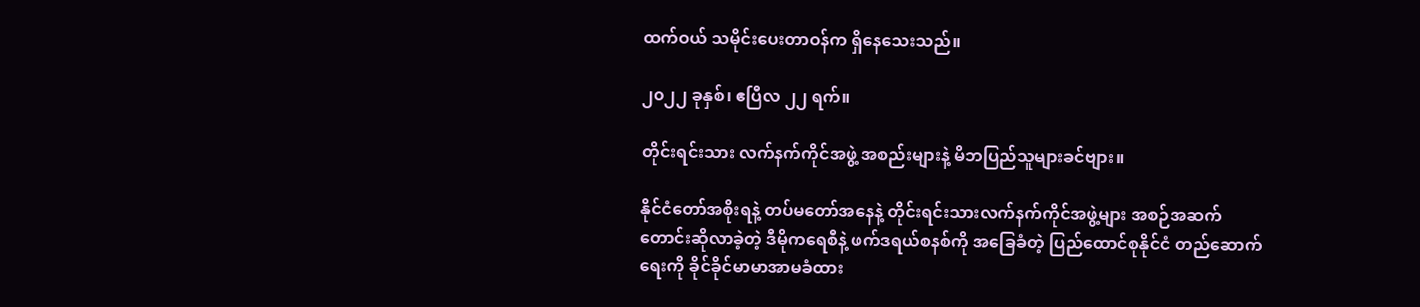ထက်ဝယ် သမိုင်းပေးတာဝန်က ရှိနေသေးသည်။

၂၀၂၂ ခုနှစ်၊ ဧပြီလ ၂၂ ရက်။

တိုင်းရင်းသား လက်နက်ကိုင်အဖွဲ့ အစည်းများနဲ့ မိဘပြည်သူများခင်ဗျား။

နိုင်ငံတော်အစိုးရနဲ့ တပ်မတော်အနေနဲ့ တိုင်းရင်းသားလက်နက်ကိုင်အဖွဲ့များ အစဉ်အဆက် တောင်းဆိုလာခဲ့တဲ့ ဒီမိုကရေစီနဲ့ ဖက်ဒရယ်စနစ်ကို အခြေခံတဲ့ ပြည်ထောင်စုနိုင်ငံ တည်ဆောက်ရေးကို ခိုင်ခိုင်မာမာအာမခံထား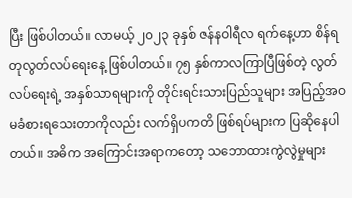ပြီး ဖြစ်ပါတယ်။ လာမယ့် ၂၀၂၃ ခုနှစ် ဇန်နဝါရီလ ရက်နေ့ဟာ စိန်ရတုလွတ်လပ်ရေးနေ့ ဖြစ်ပါတယ်။ ၇၅ နှစ်ကာလကြာပြီဖြစ်တဲ့ လွတ်လပ်ရေးရဲ့ အနှစ်သာရများကို တိုင်းရင်းသားပြည်သူများ အပြည့်အဝ မခံစားရသေးတာကိုလည်း လက်ရှိပကတိ ဖြစ်ရပ်များက ပြဆိုနေပါတယ်။ အဓိက အကြောင်းအရာကတော့ သဘောထားကွဲလွဲမှုများ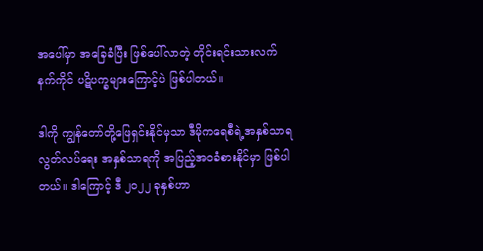အပေါ်မှာ အခြေခံပြီး ဖြစ်ပေါ်လာတဲ့ တိုင်းရင်းသားလက်နက်ကိုင် ပဋိပက္ခများကြောင့်ပဲ ဖြစ်ပါတယ်။

ဒါကို ကျွန်တော်တို့ဖြေရှင်းနိုင်မှသာ ဒီမိုကရေစီရဲ့အနှစ်သာရ လွတ်လပ်ရေး အနှစ်သာရကို အပြည့်အဝခံစားနိုင်မှာ ဖြစ်ပါတယ်။ ဒါကြောင့် ဒီ ၂၀၂၂ ခုနှစ်ဟာ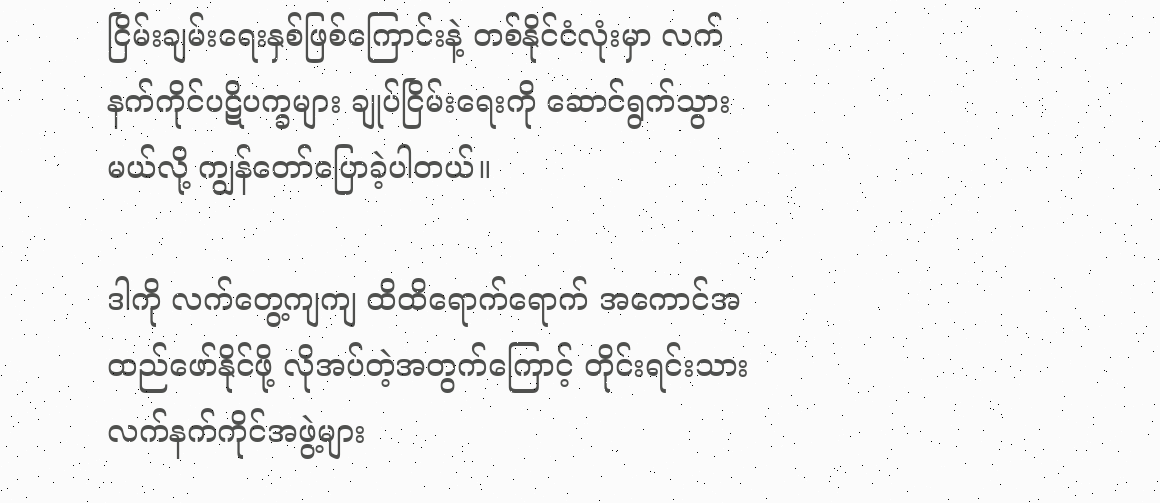ငြိမ်းချမ်းရေးနှစ်ဖြစ်ကြောင်းနဲ့ တစ်နိုင်ငံလုံးမှာ လက်နက်ကိုင်ပဋိပက္ခများ ချုပ်ငြိမ်းရေးကို ဆောင်ရွက်သွားမယ်လို့ ကျွန်တော်ပြောခဲ့ပါတယ်။

ဒါကို လက်တွေ့ကျကျ ထိထိရောက်ရောက် အကောင်အထည်ဖော်နိုင်ဖို့ လိုအပ်တဲ့အတွက်ကြောင့် တိုင်းရင်းသား လက်နက်ကိုင်အဖွဲ့များ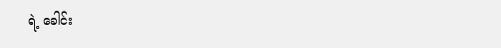ရဲ့ ခေါင်း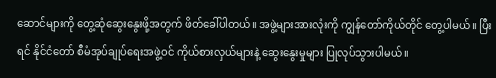ဆောင်များကို တွေ့ဆုံဆွေးနွေးဖို့အတွက် ဖိတ်ခေါ်ပါတယ်။ အဖွဲ့များအားလုံးကို ကျွန်တော်ကိုယ်တိုင် တွေ့ပါမယ်။ ပြီးရင် နိုင်ငံတော် စီမံအုပ်ချုပ်ရေးအဖွဲ့ဝင် ကိုယ်စားလှယ်များနဲ့ ဆွေးနွေးမှုများ ပြုလုပ်သွားပါမယ်။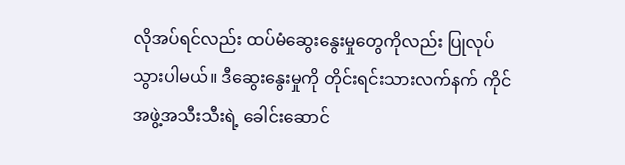လိုအပ်ရင်လည်း ထပ်မံဆွေးနွေးမှုတွေကိုလည်း ပြုလုပ်သွားပါမယ်။ ဒီဆွေးနွေးမှုကို တိုင်းရင်းသားလက်နက် ကိုင်အဖွဲ့အသီးသီးရဲ့ ခေါင်းဆောင်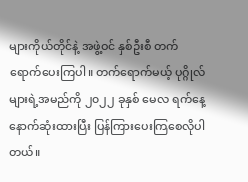များကိုယ်တိုင်နဲ့ အဖွဲ့ဝင် နှစ်ဦးစီ တက်ရောက်ပေးကြပါ။ တက်ရောက်မယ့် ပုဂ္ဂိုလ်များရဲ့အမည်ကို ၂၀၂၂ ခုနှစ် မေလ ရက်နေ့ နောက်ဆုံးထားပြီး ပြန်ကြားပေးကြစေလိုပါတယ်။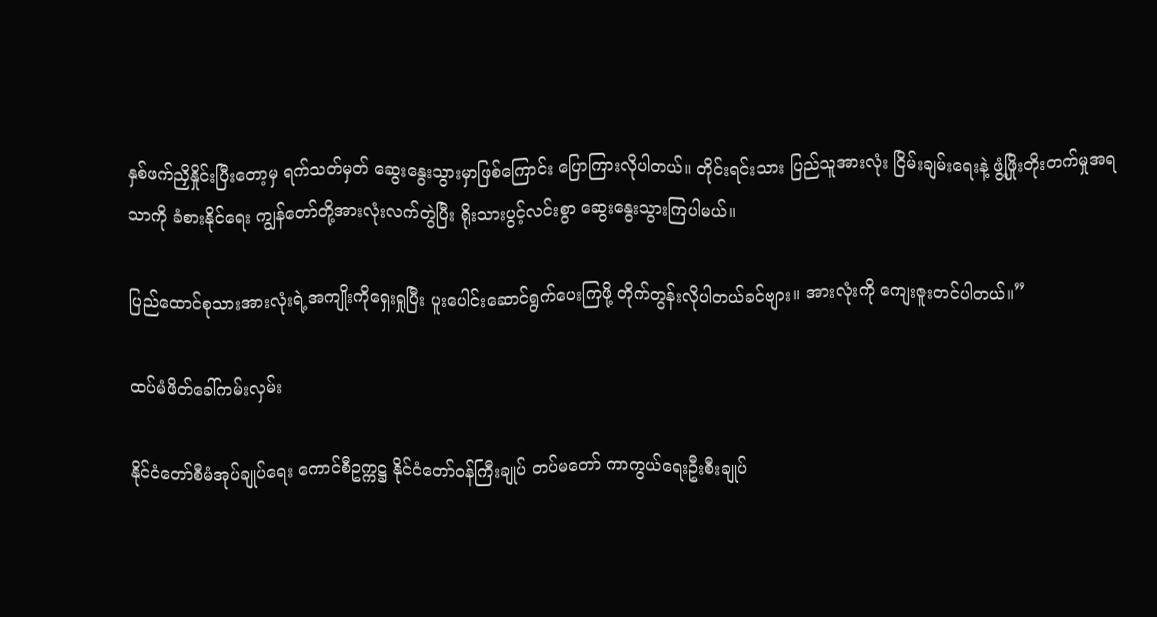နှစ်ဖက်ညှိနှိုင်းပြီးတော့မှ ရက်သတ်မှတ် ဆွေးနွေးသွားမှာဖြစ်ကြောင်း ပြောကြားလိုပါတယ်။ တိုင်းရင်းသား ပြည်သူအားလုံး ငြိမ်းချမ်းရေးနဲ့ ဖွံ့ဖြိုးတိုးတက်မှုအရသာကို ခံစားနိုင်ရေး ကျွန်တော်တို့အားလုံးလက်တွဲပြီး ရိုးသားပွင့်လင်းစွာ ဆွေးနွေးသွားကြပါမယ်။

ပြည်ထောင်စုသားအားလုံးရဲ့အကျိုးကိုရှေးရှုပြီး ပူးပေါင်းဆောင်ရွက်ပေးကြဖို့ တိုက်တွန်းလိုပါတယ်ခင်ဗျား။ အားလုံးကို ကျေးဇူးတင်ပါတယ်။”

ထပ်မံဖိတ်ခေါ်ကမ်းလှမ်း

နိုင်ငံတော်စီမံအုပ်ချုပ်ရေး ကောင်စီဥက္ကဋ္ဌ နိုင်ငံတော်ဝန်ကြီးချုပ် တပ်မတော် ကာကွယ်ရေးဦးစီးချုပ်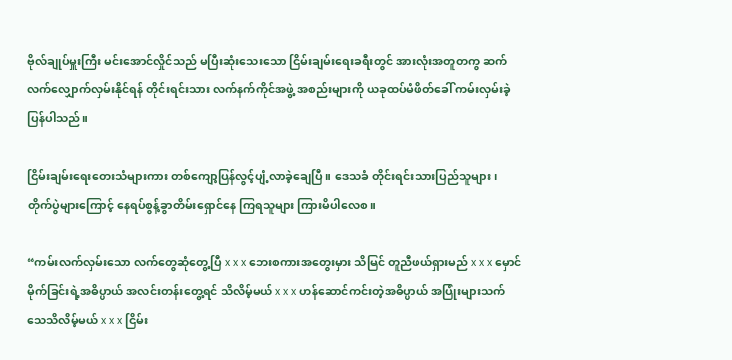ဗိုလ်ချုပ်မှူးကြီး မင်းအောင်လှိုင်သည် မပြီးဆုံးသေးသော ငြိမ်းချမ်းရေးခရီးတွင် အားလုံးအတူတကွ ဆက်လက်လျှောက်လှမ်းနိုင်ရန် တိုင်းရင်းသား လက်နက်ကိုင်အဖွဲ့ အစည်းများကို ယခုထပ်မံဖိတ်ခေါ် ကမ်းလှမ်းခဲ့ပြန်ပါသည်။

ငြိမ်းချမ်းရေးတေးသံများကား တစ်ကျော့ပြန်လွင့်ပျံ့လာခဲ့ချေပြီ။ ဒေသခံ တိုင်းရင်းသားပြည်သူများ၊ တိုက်ပွဲများကြောင့် နေရပ်စွန့်ခွာတိမ်းရှောင်နေ ကြရသူများ ကြားမိပါလေစ။

“ကမ်းလက်လှမ်းသော လက်တွေဆုံတွေ့ပြီ x x x ဘေးစကားအတွေးမှား သိမြင် တူညီဖယ်ရှားမည် x x x မှောင်မိုက်ခြင်းရဲ့အဓိပ္ပာယ် အလင်းတန်းတွေ့ရင် သိလိမ့်မယ် x x x ဟန်ဆောင်ကင်းတဲ့အဓိပ္ပာယ် အပြုံးများသက်သေသိလိမ့်မယ် x x x ငြိမ်း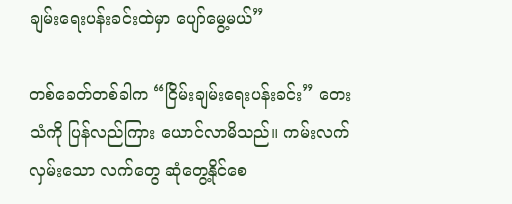ချမ်းရေးပန်းခင်းထဲမှာ ပျော်မွေ့မယ်”

တစ်ခေတ်တစ်ခါက “ငြိမ်းချမ်းရေးပန်းခင်း” တေးသံကို ပြန်လည်ကြား ယောင်လာမိသည်။ ကမ်းလက်လှမ်းသော လက်တွေ ဆုံတွေ့နိုင်စေ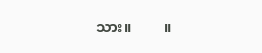သား။         ။